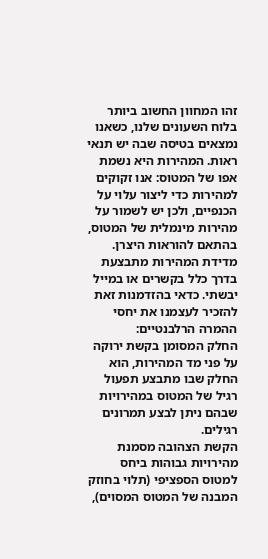זהו המחוון החשוב ביותר בלוח השעונים שלנו, כשאנו נמצאים בטיסה שבה יש תנאי ראות. המהירות היא נשמת אפו של המטוס: אנו זקוקים למהירות כדי ליצור עלוי על הכנפיים, ולכן יש לשמור על מהירות מינמלית של המטוס, בהתאם להוראות היצרן.
מדידת המהירות מתבצעת בדרך כלל בקשרים או במייל יבשתי. כדאי בהזדמנות זאת להזכיר לעצמנו את יחסי ההמרה הרלבנטיים:
החלק המסומן בקשת ירוקה על פני מד המהירות, הוא החלק שבו מתבצע תפעול רגיל של המטוס במהירויות שבהם ניתן לבצע תמרונים רגילים.
הקשת הצהובה מסמנת מהירויות גבוהות ביחס למטוס הספציפי (תלוי בחוזק המבנה של המטוס המסוים),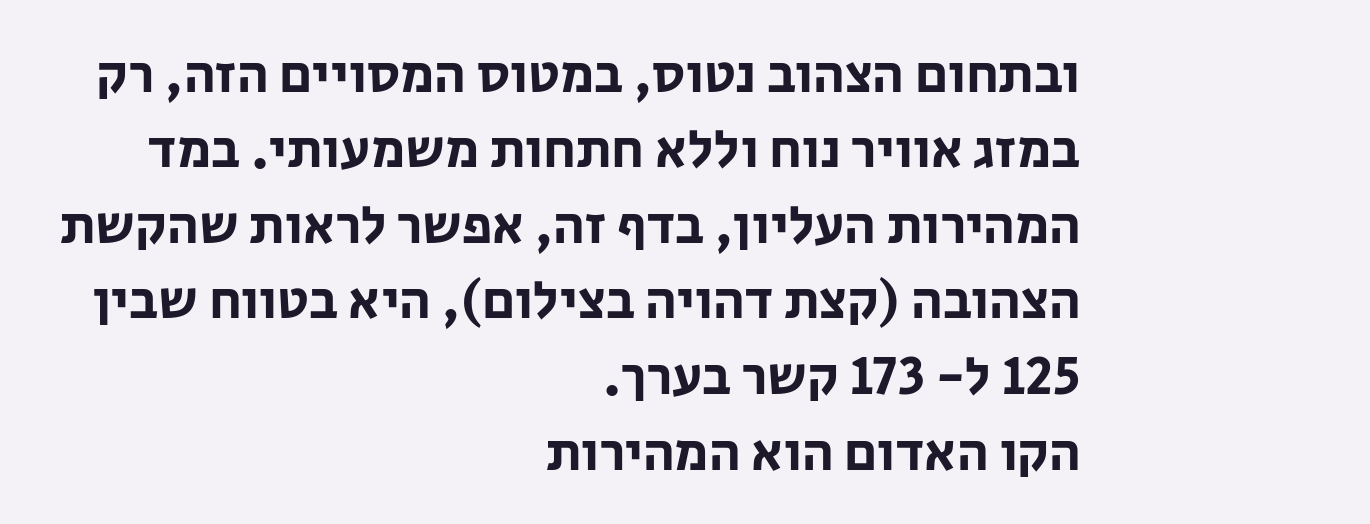ובתחום הצהוב נטוס, במטוס המסויים הזה, רק במזג אוויר נוח וללא חתחות משמעותי. במד המהירות העליון, בדף זה, אפשר לראות שהקשת הצהובה (קצת דהויה בצילום), היא בטווח שבין 125 ל- 173 קשר בערך.
הקו האדום הוא המהירות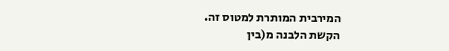המירבית המותרת למטוס זה.
הקשת הלבנה מ(בין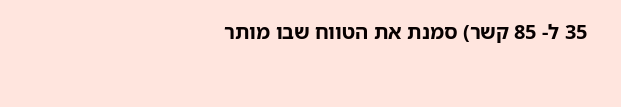35 ל- 85 קשר) סמנת את הטווח שבו מותר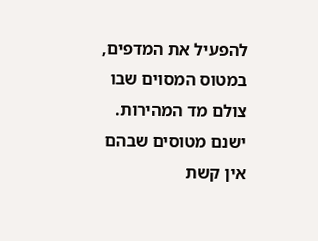להפעיל את המדפים, במטוס המסוים שבו צולם מד המהירות.
ישנם מטוסים שבהם אין קשת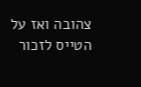צהובה ואז על הטייס לזכור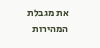את מגבלת המהירות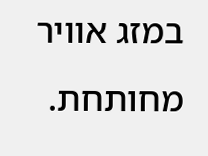במזג אוויר מחותחת.